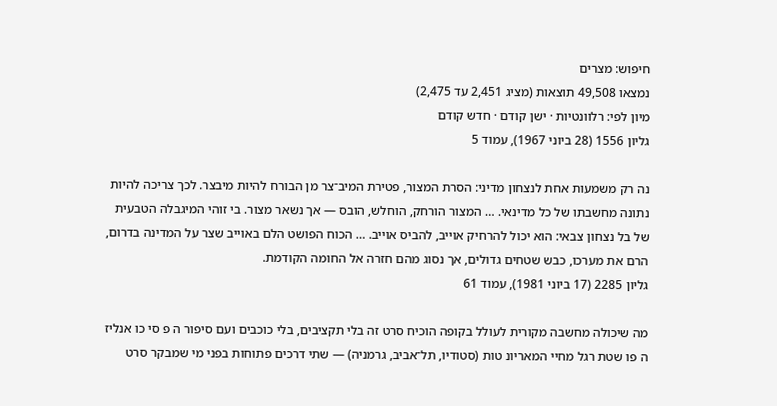חיפוש: מצרים
נמצאו 49,508 תוצאות (מציג 2,451 עד 2,475)
מיון לפי: רלוונטיות · ישן קודם · חדש קודם
גליון 1556 (28 ביוני 1967), עמוד 5

נה רק משמעות אחת לנצחון מדיני: הסרת המצור, פטירת המיב־צר מן הבורח להיות מיבצר. לכך צריכה להיות נתונה מחשבתו של כל מדינאי. … המצור הורחק, הוחלש, הובס — אך נשאר מצור. בי זוהי המיגבלה הטבעית של בל נצחון צבאי: הוא יכול להרחיק אוייב, להביס אוייב. … הכוח הפושט הלם באוייב שצר על המדינה בדרום, הרם את מערכו, כבש שטחים גדולים, אך נסוג מהם חזרה אל החומה הקודמת.
גליון 2285 (17 ביוני 1981), עמוד 61

מה שיכולה מחשבה מקורית לעולל בקופה הוכיח סרט זה בלי תקציבים, בלי כוכבים ועם סיפור ה פ סי כו אנליז ה פו שטת רגל מחיי המאריונ טות (סטודיו, תל־אביב, גרמניה) — שתי דרכים פתוחות בפני מי שמבקר סרט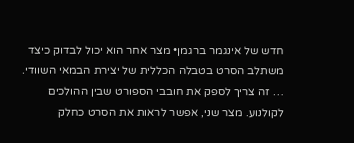חדש של אינגמר ברגמן• מצר אחר הוא יכול לבדוק כיצד משתלב הסרט בטבלה הכללית של יצירת הבמאי השוודי. … זה צריך לספק את חובבי הספורט שבין ההולכים לקולנוע. מצר שני, אפשר לראות את הסרט כחלק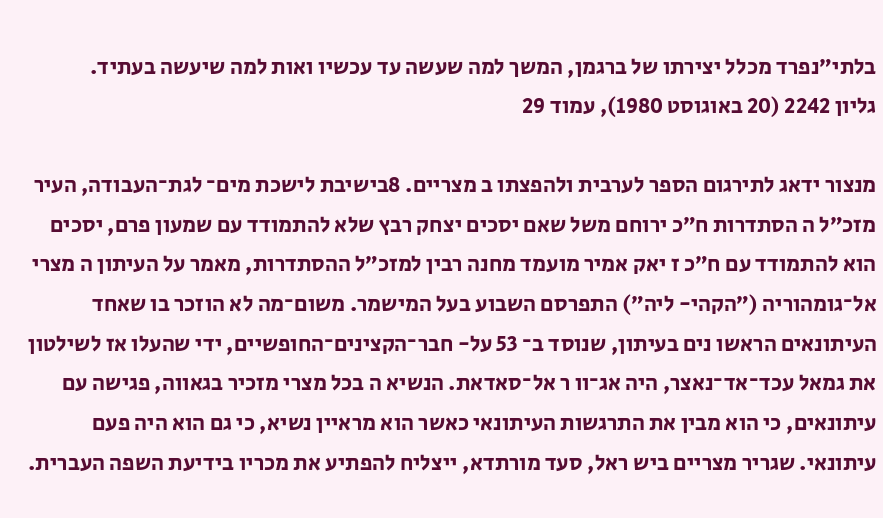בלתי״נפרד מכלל יצירתו של ברגמן, המשך למה שעשה עד עכשיו ואות למה שיעשה בעתיד.
גליון 2242 (20 באוגוסט 1980), עמוד 29

מנצור ידאג לתירגום הספר לערבית ולהפצתו ב מצריים. 8בישיבת לישכת מים־ לגת־העבודה, העיר מזכ״ל ה הסתדרות ח״כ ירוחם משל שאם יסכים יצחק רבץ שלא להתמודד עם שמעון פרם, יסכים הוא להתמודד עם ח״כ ז יאק אמיר מועמד מחנה רבין למזכ״ל ההסתדרות, מאמר על העיתון ה מצרי אל־גומהוריה (״הקהי- ליה״) התפרסם השבוע בעל המישמר. משום־מה לא הוזכר בו שאחד העיתונאים הראשו נים בעיתון, שנוסד ב־ 53 על- חבר־הקצינים־החופשיים, ידי שהעלו אז לשילטון את גמאל עכד־אד־נאצר, היה אג־וו ר אל־סאדאת. הנשיא ה בכל מצרי מזכיר בגאווה, פגישה עם עיתונאים, כי הוא מבין את התרגשות העיתונאי כאשר הוא מראיין נשיא, כי גם הוא היה פעם עיתונאי. שגריר מצריים ביש ראל, סעד מורתדא, ייצליח להפתיע את מכריו בידיעת השפה העברית.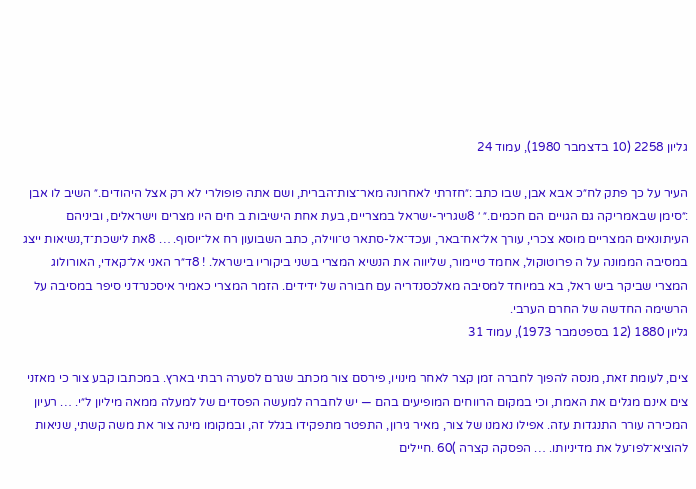גליון 2258 (10 בדצמבר 1980), עמוד 24

העיר על כך פתק לח״כ אבא אבן, שבו כתב :״חזרתי לאחרונה מאר־צות־הברית, ושם אתה פופולרי לא רק אצל היהודים.״ השיב לו אבן :״סימן שבאמריקה גם הגויים הם חכמים.״ ׳ 8שגריר-ישראל במצריים, בעת אחת הישיבות ב חים היו מצרים וישראלים, וביניהם העיתונאים המצריים מוסא צכרי, עורך אל־אח־באר, ועכד־אל-סתאר ט־ווילה, כתב השבועון רח אל־יוסוף. … 8את לישכת־ד,נשיאות ייצג במסיבה הממונה על ה פרוטוקול, אחמד טיימור, שליווה את הנשיא המצרי בשני ביקוריו בישראל. ! 8ד״ר האני אל־קאדי, האורולוג המצרי שביקר ביש ראל, בא במיוחד למסיבה מאלכסנדריה עם חבורה של ידידים. הזמר המצרי כאמיר איסכנרדני סיפר במסיבה על הרשימה החדשה של החרם הערבי.
גליון 1880 (12 בספטמבר 1973), עמוד 31

צים, לעומת זאת, מנסה להפוך לחברה זמן קצר לאחר מינויו, פירסם צור מכתב שגרם לסערה רבתי בארץ. במכתבו קבע צור כי מאזני צים אינם מגלים את האמת, וכי במקום הרווחים המופיעים בהם — יש לחברה למעשה הפסדים של למעלה ממאה מיליון ל״י. … רעיון המכירה עורר התנגדות עזה. אפילו נאמנו של צור, מאיר גירון, התפטר מתפקידו בגלל זה, ובמקומו מינה צור את משה קשתי, שניאות להוציא־לפו־על את מדיניותו. … הפסקה קצרה )60 .חיילים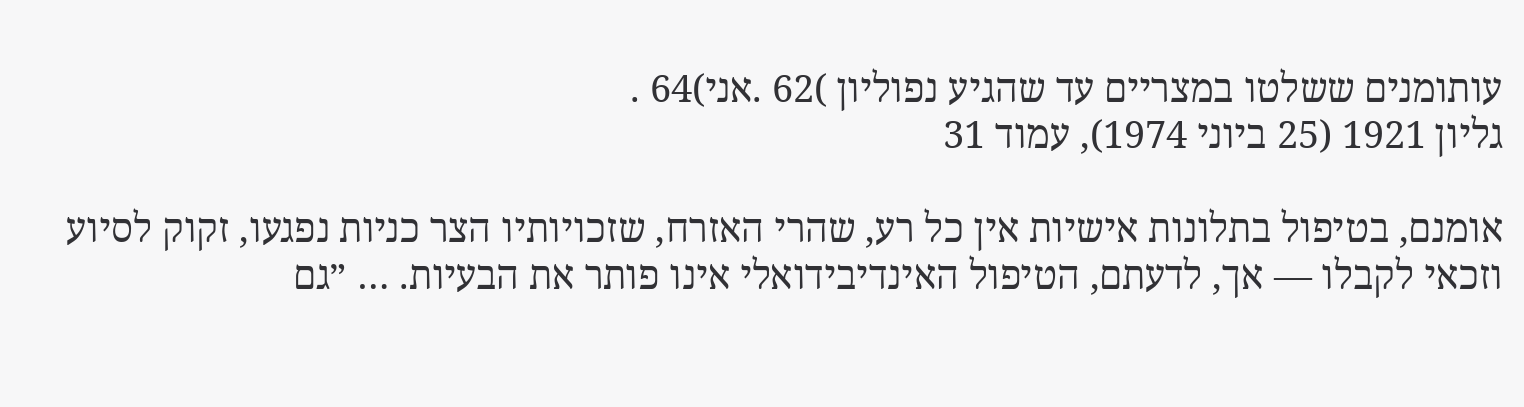עותומנים ששלטו במצריים עד שהגיע נפוליון )62 .אני)64 .
גליון 1921 (25 ביוני 1974), עמוד 31

אומנם, בטיפול בתלונות אישיות אין כל רע, שהרי האזרח, שזכויותיו הצר כניות נפגעו, זקוק לסיוע וזכאי לקבלו — אך, לדעתם, הטיפול האינדיבידואלי אינו פותר את הבעיות. … ״גם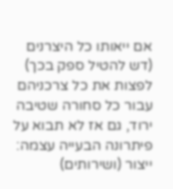אם ייאותו כל היצרנים (דש להטיל ספק בכך) לפצות את כל צרכניהם עבור כל סחורה שטיבה ירוד, גם אז לא תבוא על פיתרונה הבעייה עצמה: ייצור (ושירותים)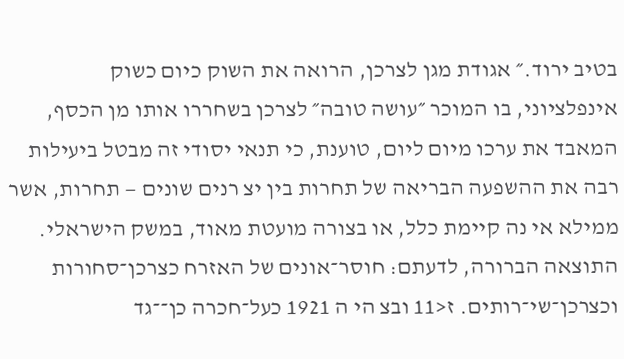בטיב ירוד.״ אגודת מגן לצרכן, הרואה את השוק כיום כשוק אינפלציוני, בו המוכר ״עושה טובה״ לצרכן בשחררו אותו מן הכסף, המאבד את ערכו מיום ליום, טוענת, כי תנאי יסודי זה מבטל ביעילות רבה את ההשפעה הבריאה של תחרות בין יצ רנים שונים — תחרות, אשר ממילא אי נה קיימת כלל, או בצורה מועטת מאוד, במשק הישראלי. התוצאה הברורה, לדעתם: חוסר־אונים של האזרח כצרכן־סחורות וכצרכן־שי־רותים. ז<11 ובצ הי ה 1921 כעל־חכרה כן־־גד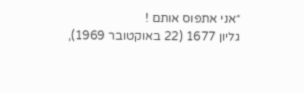״אני אתפוס אותם !
גליון 1677 (22 באוקטובר 1969),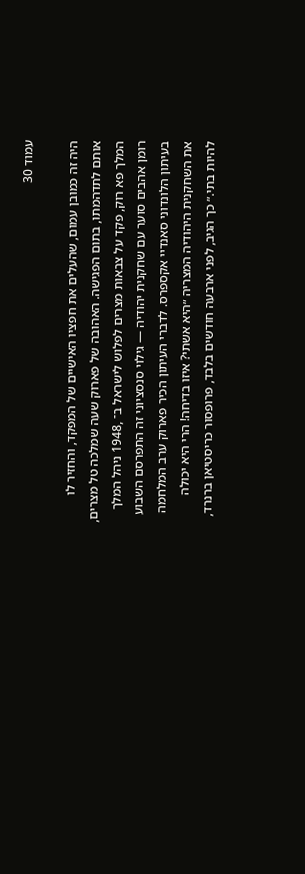עמוד 30

היה זה כמובן עמום, שהעלים את חפציו האישיים של המפקד, והחזיר לו אותם לתדהמתו, בתום הפגישה. האהובה של פארוק שעה שמלכה טל מצרים, המלך פא רוק, פקד על צבאות מצרים לפלוש לישראל ב־ ,1948 ניהל המלך רומן אהבים סוער עם שחקנית יהודיה — גילוי סנסציוני זה התפרסם השבוע בעיתון הלונדוני סאנדיי אקספרס. לדברי העיתון הכיר פארוק ערב המלחמה את השחקנית היהודיה המצריה ״היא אשתי? איזו בדיחה! הרי היא יכולה להיות בתי.״ כך הגיב, לפני ארבעה חודשים בלבד, פרופסור כריסטיאן ברנרד,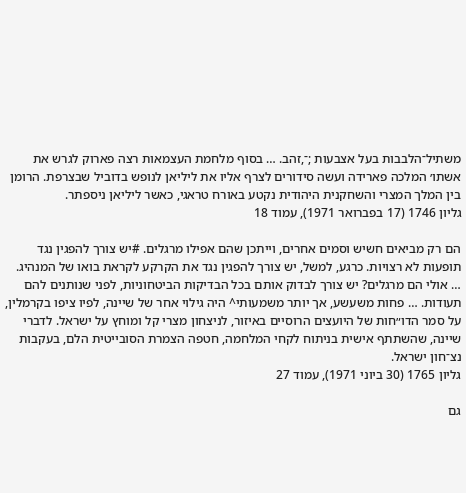משתיל־הלבבות בעל אצבעות ;־,זהב. … בסוף מלחמת העצמאות רצה פארוק לגרש את אשתו׳ המלכה פארידה ועשה סידורים לצרף אליו את ליליאן לנופש בדוביל שבצרפת. הרומן בין המלך המצרי והשחקנית היהודית נקטע באורח טראגי, כאשר ליליאן ניספתר.
גליון 1746 (17 בפברואר 1971), עמוד 18

הם רק מביאים חשיש וסמים אחרים, וייתכן שהם אפילו מרגלים. #יש צורך להפגין נגד תופעות לא רצויות. כרגע, למשל, יש צורך להפגין נגד את הקרקע לקראת בואו של המנהיג. … אולי הם מרגלים? יש צורך לבדוק אותם בכל הבדיקות הביטחוניות, לפני שנותנים להם תעודות. … פחות משעשע, אך יותר משמעותי^ היה גילוי אחר של שיינה, לפיו ציפו בקרמלין, על סמר הדו״חות של היועצים הרוסיים באיזור, לניצחון מצרי קל ומוחץ על ישראל. לדברי שיינה, שהשתתף אישית בניתוח לקחי המלחמה, חטפה הצמרת הסובייטית הלם, בעקבות נצ־חון ישראל.
גליון 1765 (30 ביוני 1971), עמוד 27

גם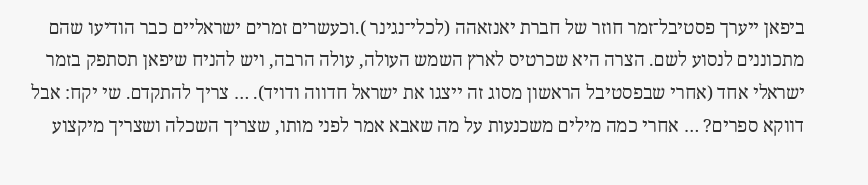ביפאן ייערך פסטיבל־זמר חוזר של חברת יאנזאהה (לכלי־נגינר ).וכעשרים זמרים ישראליים כבר הודיעו שהם מתכוננים לנסוע לשם. הצרה היא שכרטיס לארץ השמש העולה, עולה הרבה, ויש להניח שיפאן תסתפק בזמר ישראלי אחד (אחרי שבפסטיבל הראשון מסוג זה ייצגו את ישראל חדווה ודויד). … צריך להתקדם. שי יקח: אבל דווקא ספרים? … אחרי כמה מילים משכנעות על מה שאבא אמר לפני מותו, שצריך השכלה ושצריך מיקצוע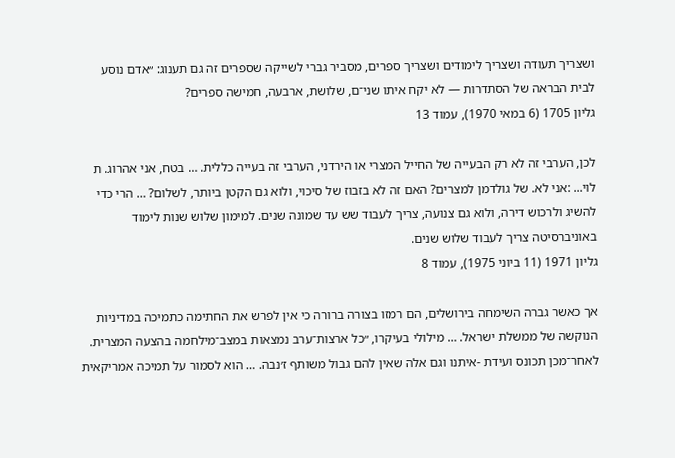ושצריך תעודה ושצריך לימודים ושצריך ספרים, מסביר גברי לשייקה שספרים זה גם תענוג: ״אדם נוסע לבית הבראה של הסתדרות — לא יקח איתו שני־ם, שלושת, ארבעה, חמישה ספרים?
גליון 1705 (6 במאי 1970), עמוד 13

לכן, הערבי זה לא רק הבעייה של החייל המצרי או הירדני, הערבי זה בעייה כללית. … בטח, אני אהרוג. ת לוי... :אני לא. של גולדמן למצרים? האם זה לא בזבוז של סיכוי, ולוא גם הקטן ביותר, לשלום? … הרי כדי להשיג ולרכוש דירה, ולוא גם צנועה, צריך לעבוד שש עד שמונה שנים. למימון שלוש שנות לימוד באוניברסיטה צריך לעבוד שלוש שנים.
גליון 1971 (11 ביוני 1975), עמוד 8

אך כאשר גברה השימחה בירושלים, הם רמזו בצורה ברורה כי אין לפרש את החתימה כתמיכה במדיניות הנוקשה של ממשלת ישראל. … מילולי בעיקרו, ״כל ארצות־ערב נמצאות במצב־מילחמה בהצעה המצרית. לאחר־מכן תכונס ועידת -איתנו וגם אלה שאין להם גבול משותף ז׳נבה. … הוא לסמור על תמיכה אמריקאית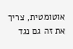אוטומטית, צריך את זה גם נגד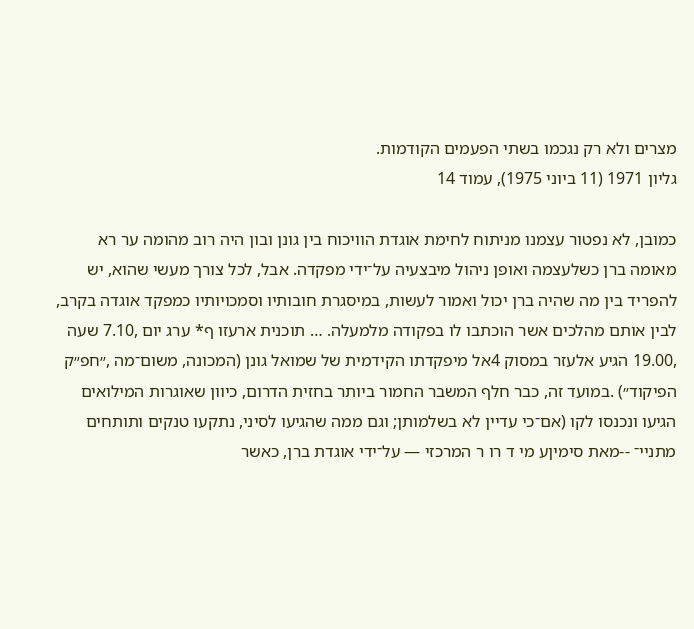מצרים ולא רק נגכמו בשתי הפעמים הקודמות.
גליון 1971 (11 ביוני 1975), עמוד 14

כמובן, לא נפטור עצמנו מניתוח לחימת אוגדת הוויכוח בין גונן ובון היה רוב מהומה ער רא מאומה ברן כשלעצמה ואופן ניהול מיבצעיה על־ידי מפקדה. אבל, לכל צורך מעשי שהוא, יש להפריד בין מה שהיה ברן יכול ואמור לעשות, במיסגרת חובותיו וסמכויותיו כמפקד אוגדה בקרב, לבין אותם מהלכים אשר הוכתבו לו בפקודה מלמעלה. … תוכנית ארעזו ף* ערג יום ,7.10 שעה ,19.00 הגיע אלעזר במסוק 4אל מיפקדתו הקידמית של שמואל גונן (המכונה, משום־מה ,״חפ״ק הפיקוד״) .במועד זה, כבר חלף המשבר החמור ביותר בחזית הדרום, כיוון שאוגרות המילואים הגיעו ונכנסו לקו (אם־כי עדיין לא בשלמותן; וגם ממה שהגיעו לסיני, נתקעו טנקים ותותחים מתניי־ --מאת סימיןע מי ד רו ר המרכזי — על־ידי אוגדת ברן, כאשר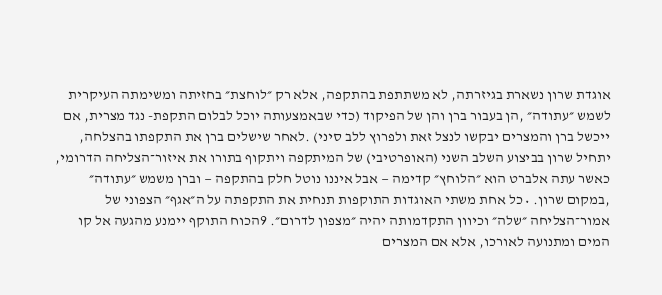אוגדת שרון נשארת בגיזרתה, לא משתתפת בהתקפה, אלא רק ״לוחצת״ בחזיתה ומשימתה העיקרית לשמש ״עתודה״ ,הן בעבור ברן והן של הפיקוד (כדי שבאמצעותה יוכל לבלום התקפת- נגד מצרית, אם ייכשל ברן והמצרים יבקשו לנצל זאת ולפרוץ ללב סיני) .לאחר שישלים ברן את התקפתו בהצלחה, יתחיל שרון בביצוע השלב השני (האופרטיבי) של המיתקפה ויתקוף בתורו את איזור־הצליחה הדרומי, כאשר עתה אלברט הוא ״הלוחץ״ קדימה — אבל איננו נוטל חלק בהתקפה — וברן משמש ״עתודה״ ,במקום שרון. • כל אחת משתי האוגדות התוקפות תנחית את התקפתה על ה״אגף״ הצפוני של אמור־הצליחה ״שלה״ וכיוון התקדמותה יהיה ״מצפון לדרום״. 9הכוח התוקף יימנע מהגעה אל קו המים ומתנועה לאורכו, אלא אם המצרים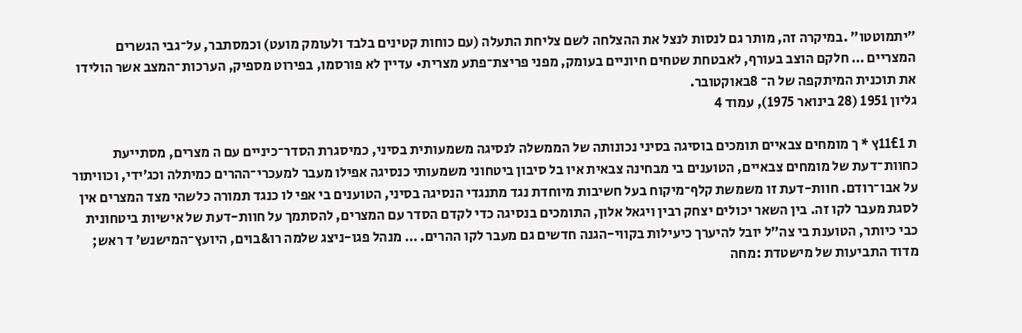״יתמוטטו״ .במיקרה זה, מותר גם לנסות לנצל את ההצלחה לשם צליחת התעלה (עם כוחות קטינים בלבד ולעומק מועט) וכמסתבר, על־גבי הגשרים המצריים … חלקם הוצב בעורף, לאבטחת שטחים חיוניים בעומק, מפני פריצת־פתע מצרית• עדיין לא פורסמו, בפירוט מספיק, הערכות־המצב אשר הולידו את תוכנית המיתקפה של ה־ 8באוקטובר.
גליון 1951 (28 בינואר 1975), עמוד 4

ת 11£1ץ * ך מומחים צבאיים תומכים בוסיגה בסיני נכונותה של הממשלה לנסיגה משמעותית בסיני, כמיסגרת הסדר־כיניים עם ה מצרים, מסתייעת כחוות־דעת של מומחים צבאיים, הטוענים בי מבחינה צבאית איו בל סיבון ביטחוני משמעותי כנסיגה אפילו מעבר למעכרי־ההרים כמיתלה וכג׳ידי, וכוויתור על אבו־רודם. חוות-דעת זו משמשת קלף־מיקוח בעל חשיבות מיוחדת נגד מתנגדי הנסיגה בסיני, הטוענים בי אפי לו כנגד תמורה כלשהי מצד המצרים אין לסגת מעבר לקו זה. בין השאר יכולים יצחק רבין ויגאל אלון, התומכים בנסיגה כדי לקדם הסדר עם המצרים, להסתמך על חוות-דעת של אישיות ביטחונית כבי כיותר, הטוענת בי צה״ל יובל להיערך כיעילות בקווי-הגנה חדשים גם מעבר לקו ההרים. … מנהל פגו-ניצג שלמה רו&בוים, היועץ־המישנש׳ ד ראש; מדוד התביעות של מישטדת :מחה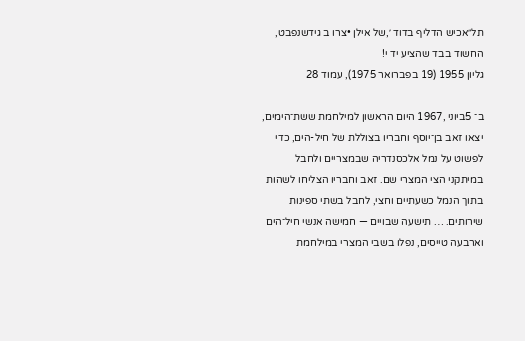תל״אכיש הדליף בדוד ׳,של אילן •צרו ב גידשנפבט, החשוד בבד שהציע יד י!
גליון 1955 (19 בפברואר 1975), עמוד 28

ב־ 5ביוני ,1967 היום הראשון למילחמת ששת־הימים, יצאו זאב בן־יוסף וחבריו בצוללת של חיל-הים, כדי לפשוט על נמל אלכסנדריה שבמצריים ולחבל במיתקני הצי המצרי שם. זאב וחבריו הצליחו לשהות בתוך הנמל כשעתיים וחצי, לחבל בשתי ספינות שירותים. … תישעה שבויים — חמישה אנשי חיל־הים וארבעה טייסים, נפלו בשבי המצרי במילחמת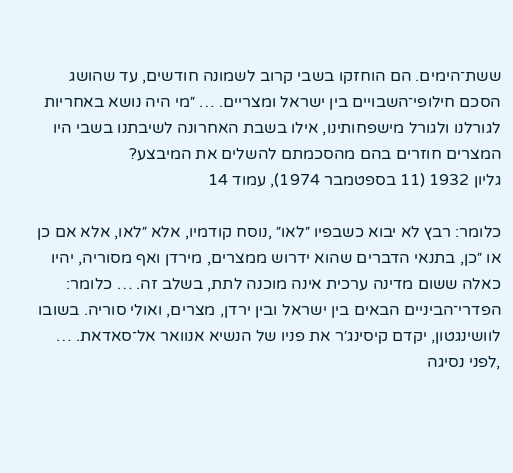ששת־הימים. הם הוחזקו בשבי קרוב לשמונה חודשים, עד שהושג הסכם חילופי־השבויים בין ישראל ומצריים. … ״מי היה נושא באחריות לגורלנו ולגורל מישפחותינו, אילו בשבת האחרונה לשיבתנו בשבי היו המצרים חוזרים בהם מהסכמתם להשלים את המיבצע?
גליון 1932 (11 בספטמבר 1974), עמוד 14

כלומר: רבץ לא יבוא כשבפיו ״לאו״ ,נוסח קודמיו, אלא ״לאו, אלא אם כן או ״כן, בתנאי הדברים שהוא ידרוש ממצרים, מירדן ואף מסוריה, יהיו כאלה ששום מדינה ערכית אינה מוכנה לתת, בשלב זה. … כלומר: הפדרי־הביניים הבאים בין ישראל ובין ירדן, מצרים, ואולי סוריה. בשובו לוושינגטון, יקדם קיסינג׳ר את פניו של הנשיא אנוואר אל־סאדאת. … ,לפני נסיגה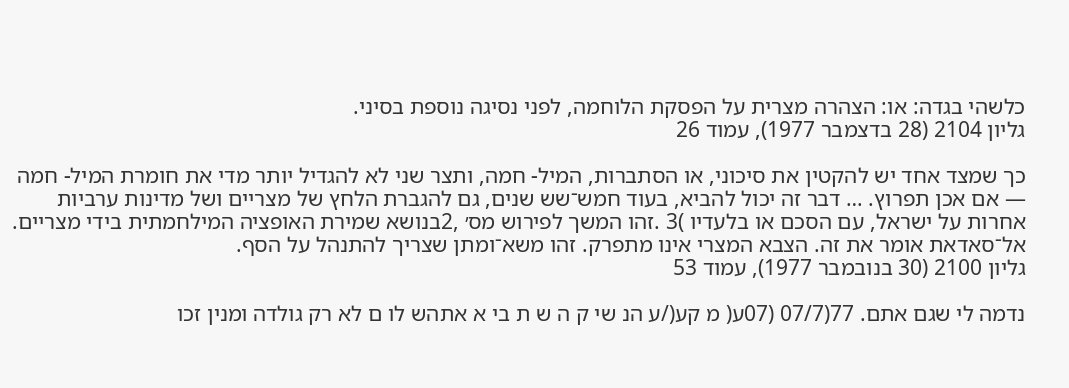כלשהי בגדה: או: הצהרה מצרית על הפסקת הלוחמה, לפני נסיגה נוספת בסיני.
גליון 2104 (28 בדצמבר 1977), עמוד 26

כך שמצד אחד יש להקטין את סיכוני, או הסתברות, המיל- חמה, ותצר שני לא להגדיל יותר מדי את חומרת המיל- חמה — אם אכן תפרוץ. … דבר זה יכול להביא, בעוד חמש־שש שנים, גם להגברת הלחץ של מצריים ושל מדינות ערביות אחרות על ישראל, עם הסכם או בלעדיו )3 .זהו המשך לפירוש מס׳ ,2בנושא שמירת האופציה המילחמתית בידי מצריים. אל־סאדאת אומר את זה. הצבא המצרי אינו מתפרק. זהו משא־ומתן שצריך להתנהל על הסף.
גליון 2100 (30 בנובמבר 1977), עמוד 53

נדמה לי שגם אתם. 77(07/7 (07ע( מ קע(/ע הנ שי ק ה ש ת בי א אתהש לו ם לא רק גולדה ומנין זכו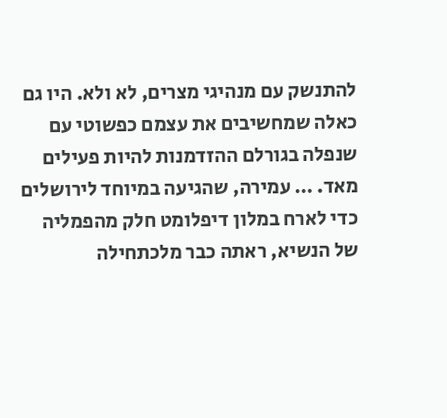להתנשק עם מנהיגי מצרים, לא ולא. היו גם כאלה שמחשיבים את עצמם כפשוטי עם שנפלה בגורלם ההזדמנות להיות פעילים מאד. … עמירה, שהגיעה במיוחד לירושלים כדי לארח במלון דיפלומט חלק מהפמליה של הנשיא, ראתה כבר מלכתחילה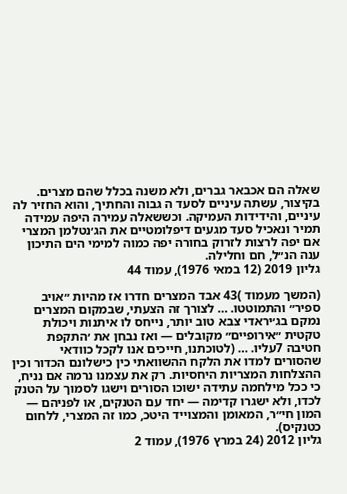שאלה הם אכבאר גברים, ולא משנה בכלל שהם מצרים. בקיצור, עשתה עיניים לסעד ה גבוה והחתיך, והוא החזיר לה עיניים, והידידות העמיקה. וכששאלה עמירה היפה עמידה תמיר ונאכיל סעד מגעים דיפלומטיים את הג׳נטלמן המצרי אם יפה לרצות לזרוק בחורה יפה כמוה למימי הים התיכון ענה הנ״ל, חם וחלילה.
גליון 2019 (12 במאי 1976), עמוד 44

(המשך מעמוד )43 אבד המצרים חדרו אז מהיות ״אויב ספיר״ והתמוטטו. … לצורך זה הצעתי, שבמקום המצרים נמקם בג׳יראדי צבא טוב יותר, נייחס לו איתנות ויכולת טקטית ״אירופיים״ מקובלים — ואז נבחן את ׳התקפת חטיבה 7עליו. … (לטוכתנו, חייכים אנו לקכל כוודאי שהסורים למדו את הלקח ההשוואתי כין כישלונם הכדור וכין ההצלחות המצריות היחסיות. רק את עצמנו נרמה אם נניח, כי ככל מילחמה עתידה ישוכו הסורים וישגו לסמוך על הטנק לכדו, ולא ישגרו קדימה — יחד עם הטנקים, או לפניהם — המון חי״ר, המאומן והמצוייד היטכ, כמו זה המצרי, ללחום כטנקיס).
גליון 2012 (24 במרץ 1976), עמוד 2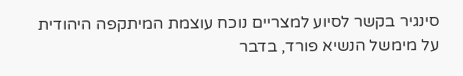סינגיר בקשר לסיוע למצריים נוכח עוצמת המיתקפה היהודית על מימשל הנשיא פורד, בדבר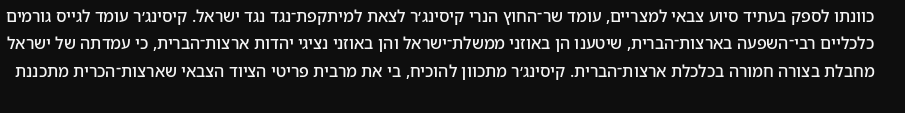כוונתו לספק בעתיד סיוע צבאי למצריים, עומד שר־החוץ הנרי קיסינג׳ר לצאת למיתקפת־נגד נגד ישראל. קיסינג׳ר עומד לגייס גורמים כלכליים רבי־השפעה בארצות־הברית, שיטענו הן באוזני ממשלת־ישראל והן באוזני נציגי יהדות ארצות־הברית, כי עמדתה של ישראל מחבלת בצורה חמורה בכלכלת ארצות־הברית. קיסינג׳ר מתכוון להוכיח, בי את מרבית פריטי הציוד הצבאי שארצות־הכרית מתכננת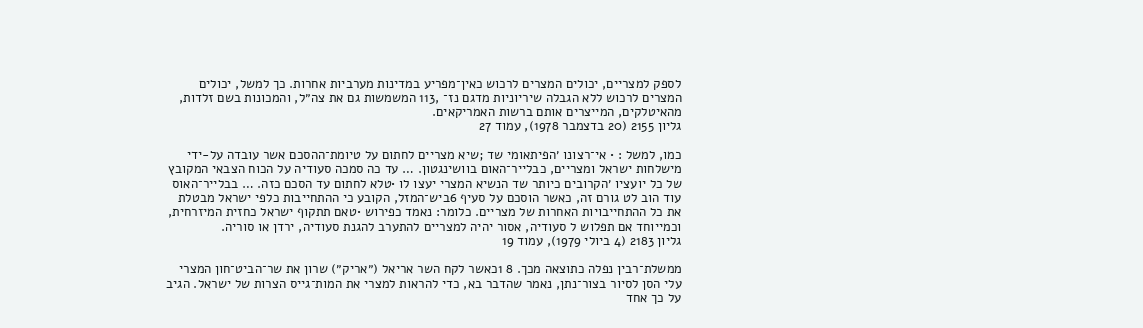לספק למצריים, יכולים המצרים לרכוש כאין־מפריע במדינות מערביות אחרות. כך למשל, יכולים המצרים לרכוש ללא הגבלה שיריוניות מדגם נז־ ,113 המשמשות גם את צה״ל, והמכונות בשם זלדות, מהאיטלקים, המייצרים אותם ברשות האמריקאים.
גליון 2155 (20 בדצמבר 1978), עמוד 27

כמו, למשל : • אי־רצונו ׳הפיתאומי שד ;שיא מצריים לחתום על טיומת־ההסכם אשר עובדה על-ידי מישלחות ישראל ומצריים, כבלייר־האום בוושינגטון. … עד כה סמכה סעודיה על הכוח הצבאי המקובץ של כל יועציו ׳הקרובים כיותר שד הנשיא המצרי יעצו לו •טלא לחתום עד הסכם כזה. … בבלייר־האוס עוד הוב לט גורם זה, כאשר הוסכם על סעיף 6ביש־המזל, הקובע כי ההתחייבות כלפי ישראל מבטלת את כל ההתחייבויות האחרות של מצריים. כלומר: נאמד כפירוש •טאם תתקוף ישראל כחזית המיזרחית, וכמייוחד אם תפלוש ל סעודיה, אסור יהיה למצריים להתערב להגנת סעודיה, ירדן או סוריה.
גליון 2183 (4 ביולי 1979), עמוד 19

ממשלת־רבין נפלה כתוצאה מכך. 8 1כאשר לקח השר אריאל (״אריק״) שרון את שר־הביט־חון המצרי עלי הסן לסיור בצור־נתן, נאמר שהדבר בא, כדי להראות למצרי את המות־גייס הצרות של ישראל. הגיב על כך אחד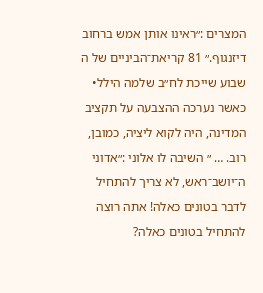המצרים :״ראינו אותן אמש ברחוב דיזנגוף.״ 81 קריאת־הביניים של ה שבוע שייכת לח״ב שלמה הילל• כאשר נערכה ההצבעה על תקציב המדינה, היה לקוא ליציה, כמובן, רוב. … ״ השיבה לו אלוני :״אדוני ה־יושב־ראש, לא צריך להתחיל לדבר בטונים כאלה! אתה רוצה להתחיל בטונים כאלה?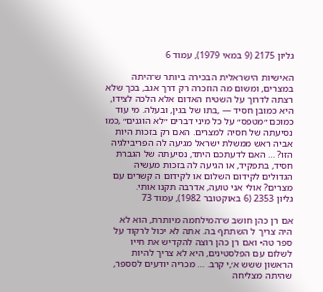גליון 2175 (9 במאי 1979), עמוד 6

האישיות הישראלית הבכירה ביותר ש־היתה במצרים, ומשום מה הוזכרה רק דרך אגב, בכך שלא רצתה לדרוך על השטיח האדום אלא הלכה לצידו, היא כמובן חסיד — ,בתו של בגין, ובעלה. מי עוד כמוכם ״מטפס״ על כל מיני דברים ״לא הוגנים״ ,כמו נסיעתה של חסיה למצרים. האם רק בזכות היות אביה ראש ממשלת ישראל מגיעה לה הפריבילגיה הזו? … האם לדעתכם היתד, נסיעתה של הגברת חסיד, בתפקיד, או הגיעה לה בזכות מעשיה הגדולים לקידום השלום או לקידום ה קשרים עם מצרים? אולי אני טועה, אדרבה תקנו אותי.
גליון 2353 (6 באוקטובר 1982), עמוד 73

אם רן כהן חושב ש־המילחמה מיותרת, הוא לא היה צריך ל השתתף בה. אתה לא יכול לרקוד על ספר טה• ואם רן כהן רוצה להקדיש את חייו לשלום עם הפלסטינים, היא לא צריך להיות הראשון ששש א׳,י קרב. … מכריה יודעים לסספר, שהיתה מצליחה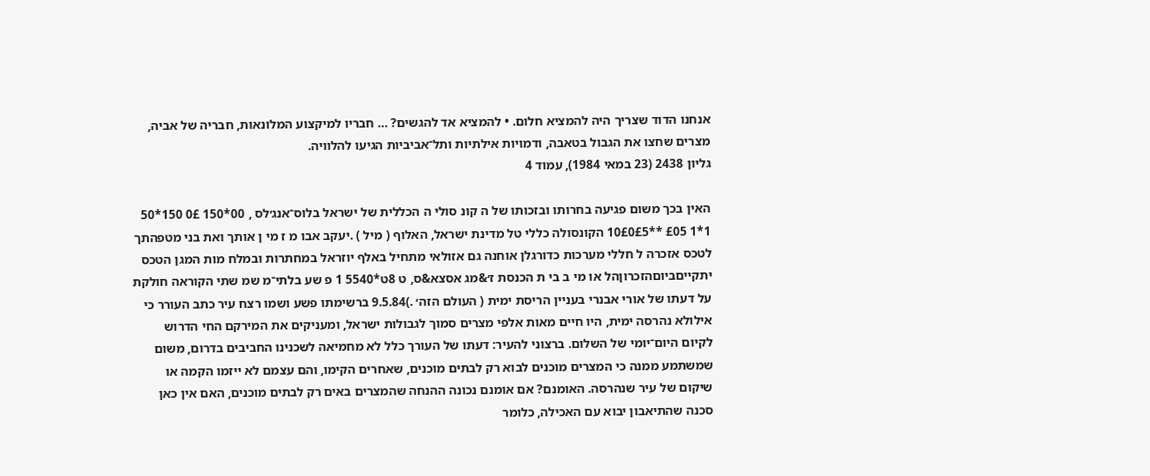אנחנו הדוד שצריך היה להמציא חלום. • להמציא אד להגשים? … חבריו למיקצוע המלונאות, חבריה של אביה, מצרים שחצו את הגבול בטאבה, ודמויות אילתיות ותל־אביביות הגיעו להלוויה.
גליון 2438 (23 במאי 1984), עמוד 4

האין בכך משום פגיעה בחרותו ובזכותו של ה קונ סולי ה הכללית של ישראל בלוס־אנג׳לס , 00*150 0£ 150*50 1*1 £05 **10£0£5 הקונסולה כללי טל מדינת ישראל, האלוף ( מיל ) .יעקב אבו מ ז מי ן אותך ואת בני מטפהתך לטכס אזכרה ל חללי מערכות כדורגלן אוחנה גם אזולאי מתחיל באלף יוזראל במחתרות ובמלח מות המגן הטכס יתקייםביוםהזכרוןהל או מי ב בי ת הכנסת ז׳&מג אסצא&ס, ט 8ט*5540 1 פ שע בלתי־מ שמ שתי הקוראה חולקת על דעתו של אורי אבנרי בעניין הריסת ימית ( העולם הזה׳ .)9.5.84 ברשימתו פשע ושמו רצח עיר כתב העורר כי אילולא נהרסה ימית, היו חיים מאות אלפי מצרים סמוך לגבולות ישראל, ומעניקים את המירקם החי הדרוש לקיום היום־יומי של השלום. ברצוני להעיר: דעתו של העורך כלל לא מחמיאה לשכנינו החביבים בדרום, משום שמשתמע ממנה כי המצרים מוכנים לבוא רק לבתים מוכנים, שאחרים הקימו, והם עצמם לא ייזמו הקמה או שיקום של עיר שנהרסה. האומנם? אם אומנם נכונה ההנחה שהמצרים באים רק לבתים מוכנים, האם אין כאן סכנה שהתיאבון יבוא עם האכילה, כלומר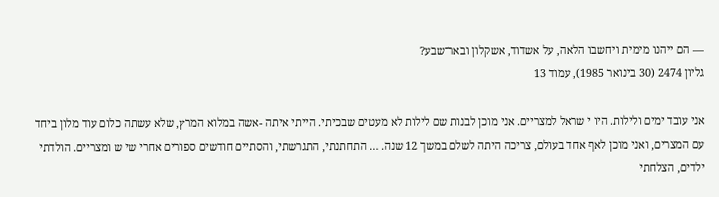— הם ייהנו מימית ויחשבו הלאה, על אשדוד, אשקלון ובאר־שבע?
גליון 2474 (30 בינואר 1985), עמוד 13

אני עובד ימים ולילות. היו י שראל למצריים. אני מוכן לבנות שם לילות לא מעטים שבכיתי. הייתי איתה -אשה במלוא המרץ, שלא עשתה כלום עוד מלון ביחד עם המצרים, ואני מוכן לאף אחד בעולם, צריכה היתה לשלם במשך 12 שנה. … התחתנתי, התגרשתי, והסתיים חודשים ספורים אחרי שי ש ומצריים. הולדתי ילדים, הצלחתי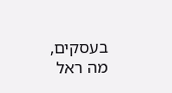בעסקים, מה ראל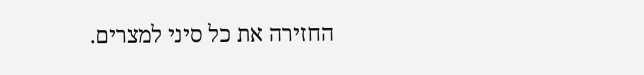החזירה את כל סיני למצרים.